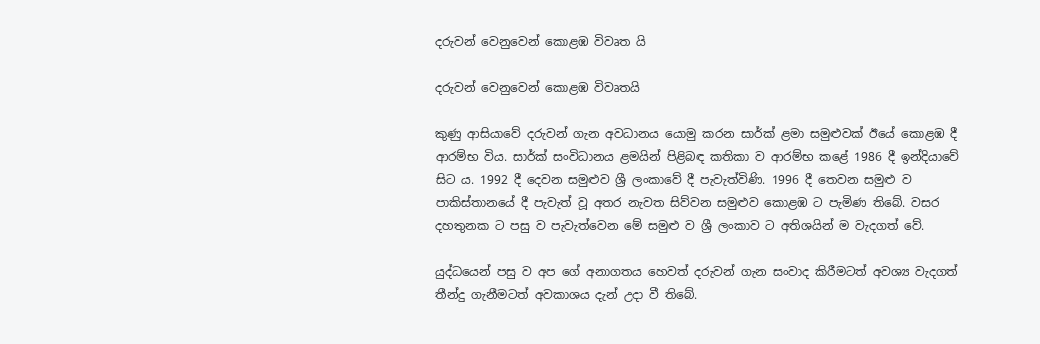දරුවන් වෙනුවෙන් කොළඹ විවෘත යි

දරුවන් වෙනුවෙන් කොළඹ විවෘතයි

කුණු ආසියාවේ දරුවන් ගැන අවධානය යොමු කරන සාර්ක් ළමා සමුළුවක් ඊයේ කොළඹ දී ආරම්භ විය. සාර්ක් සංවිධානය ළමයින් පිළිබඳ කතිකා ව ආරම්භ කළේ 1986 දී ඉන්දියාවේ සිට ය. 1992 දී දෙවන සමුළුව ශ්‍රී ලංකාවේ දී පැවැත්විණි. 1996 දී තෙවන සමුළු ව පාකිස්තානයේ දී පැවැත් වූ අතර නැවත සිව්වන සමුළුව කොළඹ ට පැමිණ තිබේ. වසර දහතුනක ට පසු ව පැවැත්වෙන මේ සමුළු ව ශ්‍රී ලංකාව ට අතිශයින් ම වැදගත් වේ.

යුද්ධයෙන් පසු ව අප ගේ අනාගතය හෙවත් දරුවන් ගැන සංවාද කිරීමටත් අවශ්‍ය වැදගත් තීන්දු ගැනීමටත් අවකාශය දැන් උදා වී තිබේ.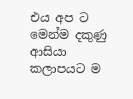එය අප ට මෙන්ම දකුණු ආසියා කලාපයට ම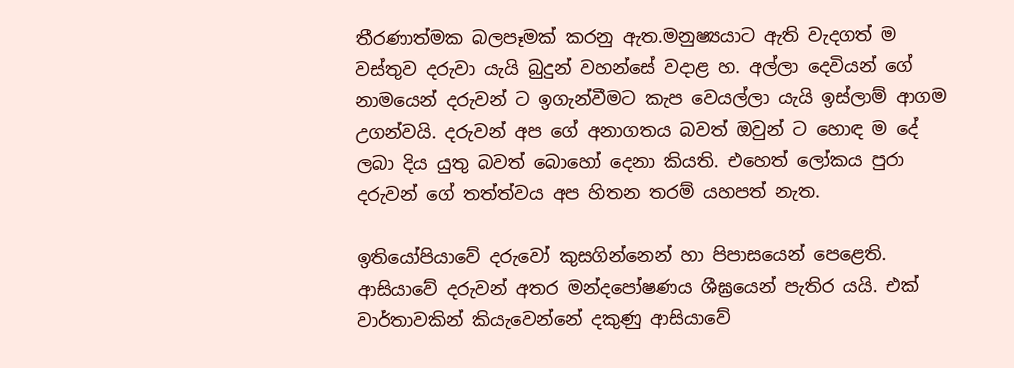තීරණාත්මක බලපෑමක් කරනු ඇත.මනුෂ්‍යයාට ඇති වැදගත් ම වස්තුව දරුවා යැයි බුදුන් වහන්සේ වදාළ හ. අල්ලා දෙවියන් ගේ නාමයෙන් දරුවන් ට ඉගැන්වීමට කැප වෙයල්ලා යැයි ඉස්ලාම් ආගම උගන්වයි. දරුවන් අප ගේ අනාගතය බවත් ඔවුන් ට හොඳ ම දේ ලබා දිය යුතු බවත් බොහෝ දෙනා කියති. එහෙත් ලෝකය පුරා දරුවන් ගේ තත්ත්වය අප හිතන තරම් යහපත් නැත.

ඉතියෝපියාවේ දරුවෝ කුසගින්නෙන් හා පිපාසයෙන් පෙළෙති. ආසියාවේ දරුවන් අතර මන්දපෝෂණය ශීඝ්‍රයෙන් පැතිර යයි. එක් වාර්තාවකින් කියැවෙන්නේ දකුණු ආසියාවේ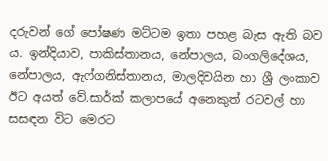දරුවන් ගේ පෝෂණ මට්ටම ඉතා පහළ බැස ඇති බව ය. ඉන්දියාව, පාකිස්තානය, නේපාලය, බංගලිදේශය, නේපාලය, ඇෆ්ගනිස්තානය, මාලදිවයින හා ශ්‍රී ලංකාව ඊට අයත් වේ.සාර්ක් කලාපයේ අනෙකුත් රටවල් හා සසඳන විට මෙරට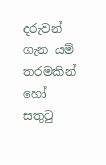දරුවන් ගැන යම් තරමකින් හෝ සතුටු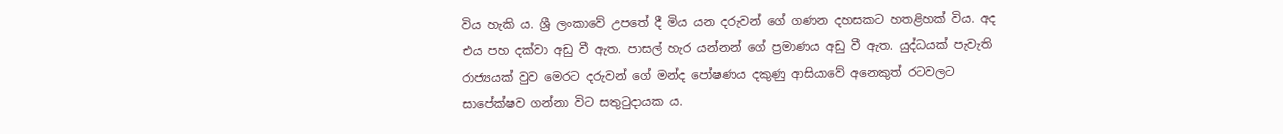විය හැකි ය. ශ්‍රී ලංකාවේ උපතේ දී මිය යන දරුවන් ගේ ගණන දහසකට හතළිහක් විය. අද එය පහ දක්වා අඩු වී ඇත. පාසල් හැර යන්නන් ගේ ප්‍රමාණය අඩු වී ඇත. යුද්ධයක් පැවැති රාජ්‍යයක් වුව මෙරට දරුවන් ගේ මන්ද පෝෂණය දකුණු ආසියාවේ අනෙකුත් රටවලට සාපේක්ෂව ගන්නා විට සතුටුදායක ය.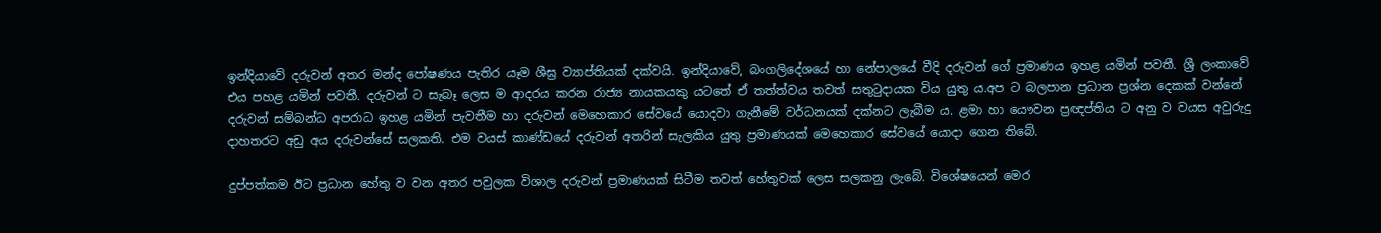ඉන්දියාවේ දරුවන් අතර මන්ද පෝෂණය පැතිර යෑම ශීඝ්‍ර ව්‍යාප්තියක් දක්වයි. ඉන්දියාවේ, බංගලිදේශයේ හා නේපාලයේ වීදි දරුවන් ගේ ප්‍රමාණය ඉහළ යමින් පවතී. ශ්‍රී ලංකාවේ එය පහළ යමින් පවතී. දරුවන් ට සැබෑ ලෙස ම ආදරය කරන රාජ්‍ය නායකයකු යටතේ ඒ තත්ත්වය තවත් සතුටුදායක විය යුතු ය.අප ට බලපාන ප්‍රධාන ප්‍රශ්න දෙකක් වන්නේ දරුවන් සම්බන්ධ අපරාධ ඉහළ යමින් පැවතීම හා දරුවන් මෙහෙකාර සේවයේ යොදවා ගැනීමේ වර්ධනයක් දක්නට ලැබීම ය. ළමා හා යෞවන ප්‍රඥප්තිය ට අනු ව වයස අවුරුදු දාහතරට අඩු අය දරුවන්සේ සලකති. එම වයස් කාණ්ඩයේ දරුවන් අතරින් සැලකිය යුතු ප්‍රමාණයක් මෙහෙකාර සේවයේ යොදා ගෙන තිබේ.

දුප්පත්කම ඊට ප්‍රධාන හේතු ව වන අතර පවුලක විශාල දරුවන් ප්‍රමාණයක් සිටීම තවත් හේතුවක් ලෙස සලකනු ලැබේ. විශේෂයෙන් මෙර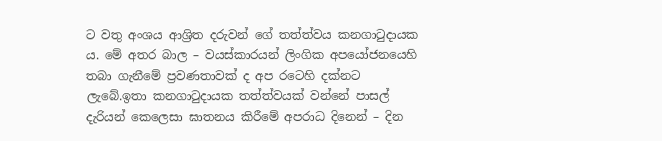ට වතු අංශය ආශ්‍රිත දරුවන් ගේ තත්ත්වය කනගාටුදායක ය. මේ අතර බාල – වයස්කාරයන් ලිංගික අපයෝජනයෙහි තබා ගැනීමේ ප්‍රවණතාවක් ද අප රටෙහි දක්නට ලැබේ.ඉතා කනගාටුදායක තත්ත්වයක් වන්නේ පාසල් දැරියන් කෙලෙසා ඝාතනය කිරීමේ අපරාධ දිනෙන් – දින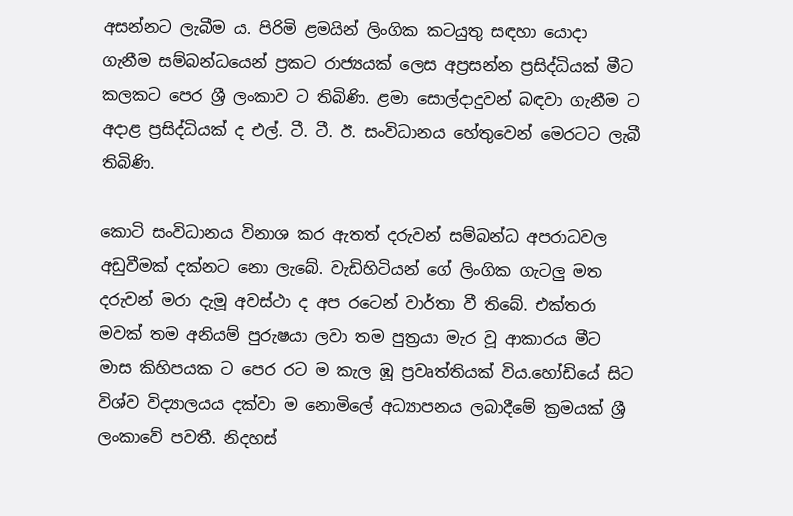අසන්නට ලැබීම ය. පිරිමි ළමයින් ලිංගික කටයුතු සඳහා යොදා ගැනීම සම්බන්ධයෙන් ප්‍රකට රාජ්‍යයක් ලෙස අප්‍රසන්න ප්‍රසිද්ධියක් මීට කලකට පෙර ශ්‍රී ලංකාව ට තිබිණි. ළමා සොල්දාදුවන් බඳවා ගැනීම ට අදාළ ප්‍රසිද්ධියක් ද එල්. ටී. ටී. ඊ. සංවිධානය හේතුවෙන් මෙරටට ලැබී තිබිණි.

කොටි සංවිධානය විනාශ කර ඇතත් දරුවන් සම්බන්ධ අපරාධවල අඩුවීමක් දක්නට නො ලැබේ. වැඩිහිටියන් ගේ ලිංගික ගැටලු මත දරුවන් මරා දැමූ අවස්ථා ද අප රටෙන් වාර්තා වී තිබේ. එක්තරා මවක් තම අනියම් පුරුෂයා ලවා තම පුත්‍රයා මැර වූ ආකාරය මීට මාස කිහිපයක ට පෙර රට ම කැල ඹූ ප්‍රවෘත්තියක් විය.හෝඩියේ සිට විශ්ව විද්‍යාලයය දක්වා ම නොමිලේ අධ්‍යාපනය ලබාදීමේ ක්‍රමයක් ශ්‍රී ලංකාවේ පවතී. නිදහස්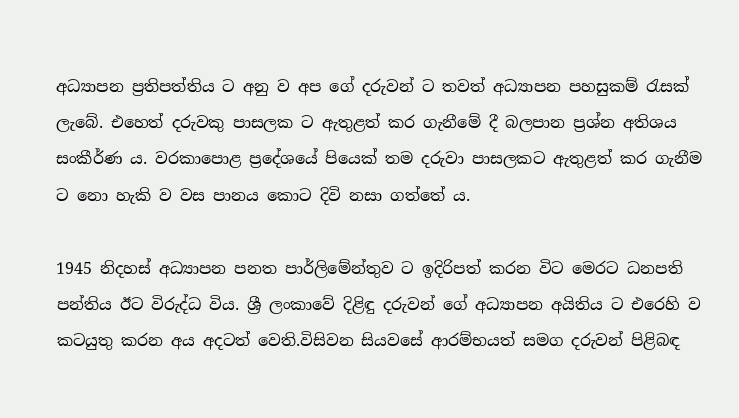අධ්‍යාපන ප්‍රතිපත්තිය ට අනු ව අප ගේ දරුවන් ට තවත් අධ්‍යාපන පහසුකම් රැසක් ලැබේ. එහෙත් දරුවකු පාසලක ට ඇතුළත් කර ගැනීමේ දී බලපාන ප්‍රශ්න අතිශය සංකීර්ණ ය. වරකාපොළ ප්‍රදේශයේ පියෙක් තම දරුවා පාසලකට ඇතුළත් කර ගැනීම ට නො හැකි ව වස පානය කොට දිවි නසා ගත්තේ ය.

1945 නිදහස් අධ්‍යාපන පනත පාර්ලිමේන්තුව ට ඉදිරිපත් කරන විට මෙරට ධනපති පන්තිය ඊට විරුද්ධ විය. ශ්‍රී ලංකාවේ දිළිඳු දරුවන් ගේ අධ්‍යාපන අයිතිය ට එරෙහි ව කටයුතු කරන අය අදටත් වෙති.විසිවන සියවසේ ආරම්භයත් සමග දරුවන් පිළිබඳ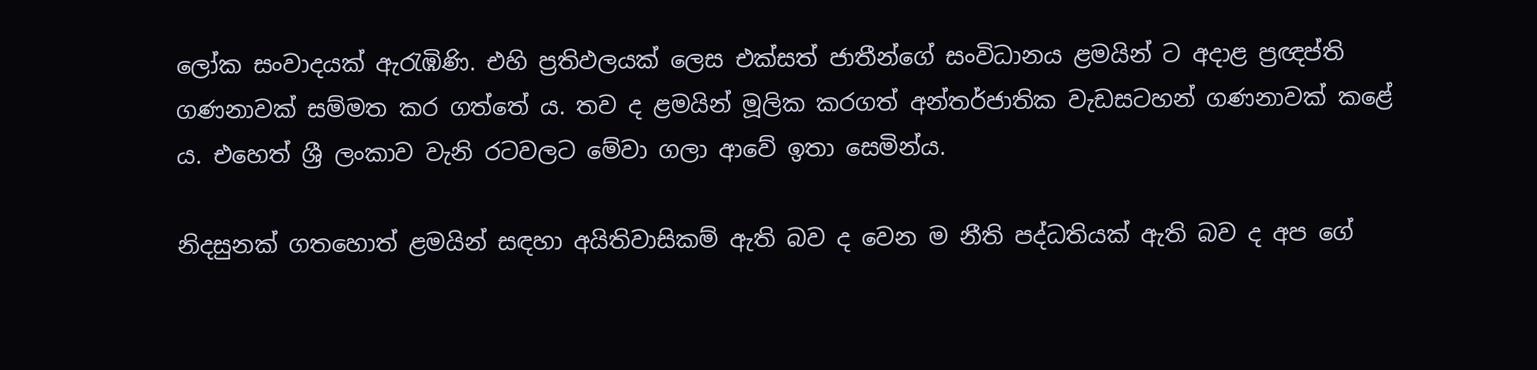ලෝක සංවාදයක් ඇරැඹිණි. එහි ප්‍රතිඵලයක් ලෙස එක්සත් ජාතීන්ගේ සංවිධානය ළමයින් ට අදාළ ප්‍රඥප්ති ගණනාවක් සම්මත කර ගත්තේ ය. තව ද ළමයින් මූලික කරගත් අන්තර්ජාතික වැඩසටහන් ගණනාවක් කළේ ය. එහෙත් ශ්‍රී ලංකාව වැනි රටවලට මේවා ගලා ආවේ ඉතා සෙමින්ය.

නිදසුනක් ගතහොත් ළමයින් සඳහා අයිතිවාසිකම් ඇති බව ද වෙන ම නීති පද්ධතියක් ඇති බව ද අප ගේ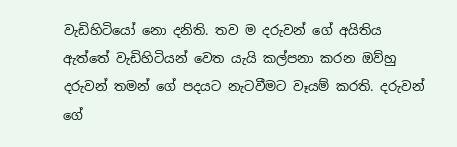වැඩිහිටියෝ නො දනිති. තව ම දරුවන් ගේ අයිතිය ඇත්තේ වැඩිහිටියන් වෙත යැයි කල්පනා කරන ඔව්හු දරුවන් තමන් ගේ පදයට නැටවීමට වෑයම් කරති. දරුවන් ගේ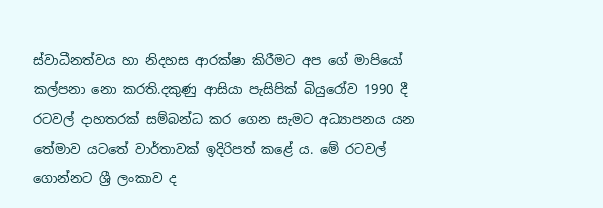ස්වාධීනත්වය හා නිදහස ආරක්ෂා කිරීමට අප ගේ මාපියෝ කල්පනා නො කරති.දකුණු ආසියා පැසිපික් බියුරෝව 1990 දී රටවල් දාහතරක් සම්බන්ධ කර ගෙන සැමට අධ්‍යාපනය යන තේමාව යටතේ වාර්තාවක් ඉදිරිපත් කළේ ය. මේ රටවල් ගොන්නට ශ්‍රී ලංකාව ද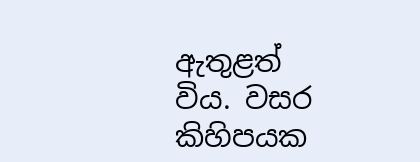ඇතුළත් විය. වසර කිහිපයක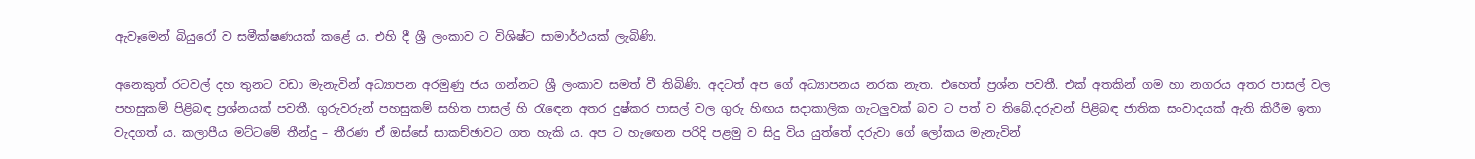ඇවෑමෙන් බියුරෝ ව සමීක්ෂණයක් කළේ ය. එහි දී ශ්‍රී ලංකාව ට විශිෂ්ට සාමාර්ථයක් ලැබිණි.

අනෙකුත් රටවල් දහ තුනට වඩා මැනැවින් අධ්‍යාපන අරමුණු ජය ගන්නට ශ්‍රී ලංකාව සමත් වී තිබිණි. අදටත් අප ගේ අධ්‍යාපනය නරක නැත. එහෙත් ප්‍රශ්න පවතී. එක් අතකින් ගම හා නගරය අතර පාසල් වල පහසුකම් පිළිබඳ ප්‍රශ්නයක් පවතී. ගුරුවරුන් පහසුකම් සහිත පාසල් හි රැඳෙන අතර දුෂ්කර පාසල් වල ගුරු හිඟය සදාකාලික ගැටලුවක් බව ට පත් ව තිබේ.දරුවන් පිළිබඳ ජාතික සංවාදයක් ඇති කිරීම ඉතා වැදගත් ය. කලාපීය මට්ටමේ තීන්දු – තීරණ ඒ ඔස්සේ සාකච්ඡාවට ගත හැකි ය. අප ට හැඟෙන පරිදි පළමු ව සිදු විය යුත්තේ දරුවා ගේ ලෝකය මැනැවින්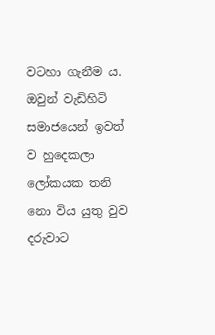වටහා ගැනීම ය. ඔවුන් වැඩිහිටි සමාජයෙන් ඉවත් ව හුදෙකලා ලෝකයක තනි නො විය යුතු වුව දරුවාට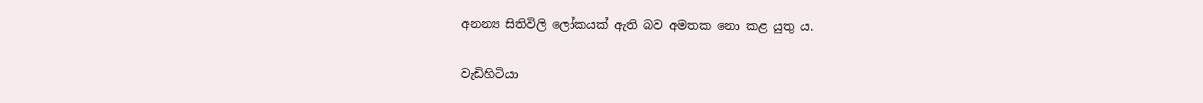අනන්‍ය සිතිවිලි ලෝකයක් ඇති බව අමතක නො කළ යුතු ය.

වැඩිහිටියා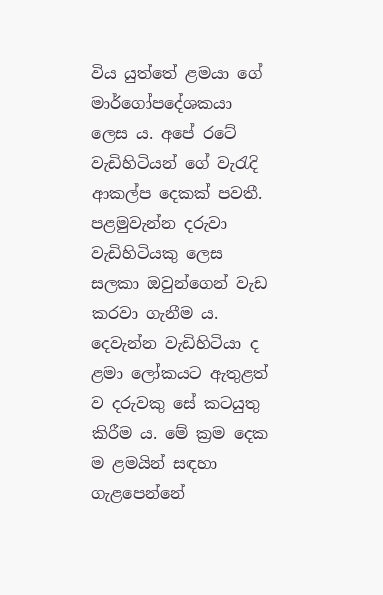විය යුත්තේ ළමයා ගේ මාර්ගෝපදේශකයා ලෙස ය. අපේ රටේ වැඩිහිටියන් ගේ වැරැදි ආකල්ප දෙකක් පවතී. පළමුවැන්න දරුවා වැඩිහිටියකු ලෙස සලකා ඔවුන්ගෙන් වැඩ කරවා ගැනීම ය. දෙවැන්න වැඩිහිටියා ද ළමා ලෝකයට ඇතුළත් ව දරුවකු සේ කටයුතු කිරීම ය. මේ ක්‍රම දෙක ම ළමයින් සඳහා ගැළපෙන්නේ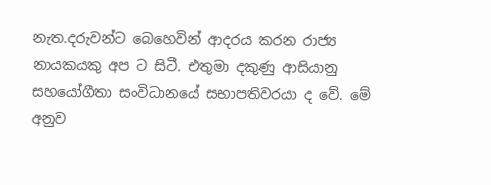නැත.දරුවන්ට බෙහෙවින් ආදරය කරන රාජ්‍ය නායකයකු අප ට සිටී. එතුමා දකුණු ආසියානු සහයෝගීතා සංවිධානයේ සභාපතිවරයා ද වේ. මේ අනුව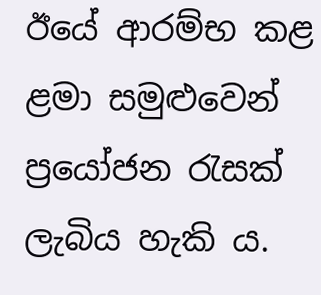ඊයේ ආරම්භ කළ ළමා සමුළුවෙන් ප්‍රයෝජන රැසක් ලැබිය හැකි ය.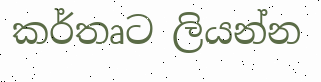කර්තෘට ලියන්න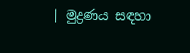| මුද්‍රණය සඳහා